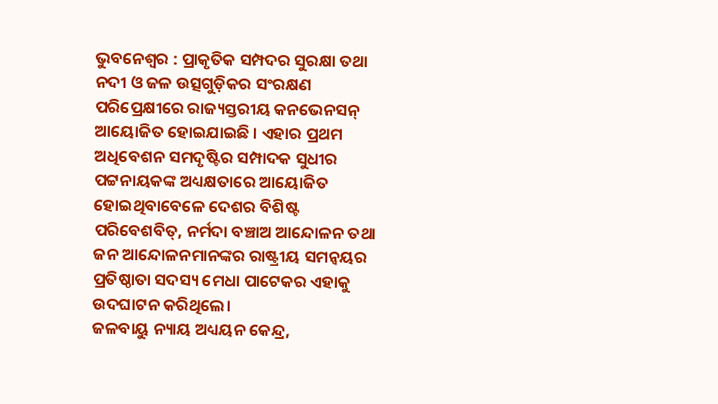ଭୁବନେଶ୍ଵର : ପ୍ରାକୃତିକ ସମ୍ପଦର ସୁରକ୍ଷା ତଥା ନଦୀ ଓ ଜଳ ଉତ୍ସଗୁଡ଼ିକର ସଂରକ୍ଷଣ ପରିପ୍ରେକ୍ଷୀରେ ରାଜ୍ୟସ୍ତରୀୟ କନଭେନସନ୍ ଆୟୋଜିତ ହୋଇଯାଇଛି । ଏହାର ପ୍ରଥମ ଅଧିବେଶନ ସମଦୃଷ୍ଟିର ସମ୍ପାଦକ ସୁଧୀର ପଟ୍ଟନାୟକଙ୍କ ଅଧ୍ୟକ୍ଷତାରେ ଆୟୋଜିତ ହୋଇଥିବାବେଳେ ଦେଶର ବିଶିଷ୍ଟ ପରିବେଶବିତ୍, ନର୍ମଦା ବଞ୍ଚାଅ ଆନ୍ଦୋଳନ ତଥା ଜନ ଆନ୍ଦୋଳନମାନଙ୍କର ରାଷ୍ଟ୍ରୀୟ ସମନ୍ୱୟର ପ୍ରତିଷ୍ଠାତା ସଦସ୍ୟ ମେଧା ପାଟେକର ଏହାକୁ ଉଦଘାଟନ କରିଥିଲେ।
ଜଳବାୟୁ ନ୍ୟାୟ ଅଧ୍ୟୟନ କେନ୍ଦ୍ର,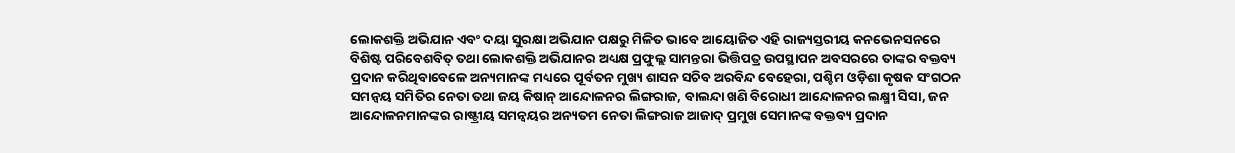ଲୋକଶକ୍ତି ଅଭିଯାନ ଏବଂ ଦୟା ସୁରକ୍ଷା ଅଭିଯାନ ପକ୍ଷରୁ ମିଳିତ ଭାବେ ଆୟୋଜିତ ଏହି ରାଜ୍ୟସ୍ତରୀୟ କନଭେନସନରେ ବିଶିଷ୍ଟ ପରିବେଶବିତ୍ ତଥା ଲୋକଶକ୍ତି ଅଭିଯାନର ଅଧ୍ୟକ୍ଷ ପ୍ରଫୁଲ୍ଲ ସାମନ୍ତରା ଭିତ୍ତିପତ୍ର ଉପସ୍ଥାପନ ଅବସରରେ ତାଙ୍କର ବକ୍ତବ୍ୟ ପ୍ରଦାନ କରିଥିବାବେଳେ ଅନ୍ୟମାନଙ୍କ ମଧ୍ୟରେ ପୂର୍ବତନ ମୁଖ୍ୟ ଶାସନ ସଚିବ ଅରବିନ୍ଦ ବେହେରା, ପଶ୍ଚିମ ଓଡ଼ିଶା କୃଷକ ସଂଗଠନ ସମନ୍ବୟ ସମିତିର ନେତା ତଥା ଜୟ କିଷାନ୍ ଆନ୍ଦୋଳନର ଲିଙ୍ଗରାଜ, ବାଲନ୍ଦା ଖଣି ବିରୋଧୀ ଆନ୍ଦୋଳନର ଲକ୍ଷ୍ମୀ ସିସା, ଜନ ଆନ୍ଦୋଳନମାନଙ୍କର ରାଷ୍ଟ୍ରୀୟ ସମନ୍ୱୟର ଅନ୍ୟତମ ନେତା ଲିଙ୍ଗରାଜ ଆଜାଦ୍ ପ୍ରମୁଖ ସେମାନଙ୍କ ବକ୍ତବ୍ୟ ପ୍ରଦାନ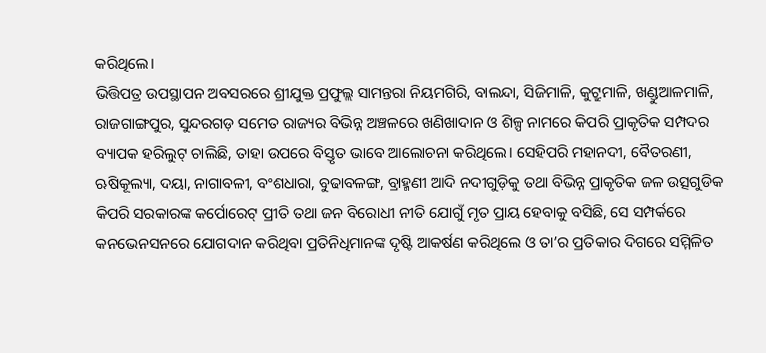କରିଥିଲେ।
ଭିତ୍ତିପତ୍ର ଉପସ୍ଥାପନ ଅବସରରେ ଶ୍ରୀଯୁକ୍ତ ପ୍ରଫୁଲ୍ଲ ସାମନ୍ତରା ନିୟମଗିରି, ବାଲନ୍ଦା, ସିଜିମାଳି, କୁଟ୍ରୁମାଳି, ଖଣ୍ଡୁଆଳମାଳି, ରାଜଗାଙ୍ଗପୁର, ସୁନ୍ଦରଗଡ଼ ସମେତ ରାଜ୍ୟର ବିଭିନ୍ନ ଅଞ୍ଚଳରେ ଖଣିଖାଦାନ ଓ ଶିଳ୍ପ ନାମରେ କିପରି ପ୍ରାକୃତିକ ସମ୍ପଦର ବ୍ୟାପକ ହରିଲୁଟ୍ ଚାଲିଛି, ତାହା ଉପରେ ବିସ୍ତୃତ ଭାବେ ଆଲୋଚନା କରିଥିଲେ। ସେହିପରି ମହାନଦୀ, ବୈତରଣୀ, ଋଷିକୂଲ୍ୟା, ଦୟା, ନାଗାବଳୀ, ବଂଶଧାରା, ବୁଢାବଳଙ୍ଗ, ବ୍ରାହ୍ମଣୀ ଆଦି ନଦୀଗୁଡ଼ିକୁ ତଥା ବିଭିନ୍ନ ପ୍ରାକୃତିକ ଜଳ ଉତ୍ସଗୁଡିକ କିପରି ସରକାରଙ୍କ କର୍ପୋରେଟ୍ ପ୍ରୀତି ତଥା ଜନ ବିରୋଧୀ ନୀତି ଯୋଗୁଁ ମୃତ ପ୍ରାୟ ହେବାକୁ ବସିଛି, ସେ ସମ୍ପର୍କରେ କନଭେନସନରେ ଯୋଗଦାନ କରିଥିବା ପ୍ରତିନିଧିମାନଙ୍କ ଦୃଷ୍ଟି ଆକର୍ଷଣ କରିଥିଲେ ଓ ତା’ର ପ୍ରତିକାର ଦିଗରେ ସମ୍ମିଳିତ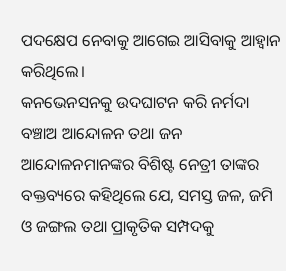ପଦକ୍ଷେପ ନେବାକୁ ଆଗେଇ ଆସିବାକୁ ଆହ୍ୱାନ କରିଥିଲେ।
କନଭେନସନକୁ ଉଦଘାଟନ କରି ନର୍ମଦା ବଞ୍ଚାଅ ଆନ୍ଦୋଳନ ତଥା ଜନ ଆନ୍ଦୋଳନମାନଙ୍କର ବିଶିଷ୍ଟ ନେତ୍ରୀ ତାଙ୍କର ବକ୍ତବ୍ୟରେ କହିଥିଲେ ଯେ, ସମସ୍ତ ଜଳ, ଜମି ଓ ଜଙ୍ଗଲ ତଥା ପ୍ରାକୃତିକ ସମ୍ପଦକୁ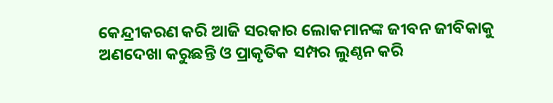କେନ୍ଦ୍ରୀକରଣ କରି ଆଜି ସରକାର ଲୋକମାନଙ୍କ ଜୀବନ ଜୀବିକାକୁ ଅଣଦେଖା କରୁଛନ୍ତି ଓ ପ୍ରାକୃତିକ ସମ୍ପର ଲୁଣ୍ଠନ କରି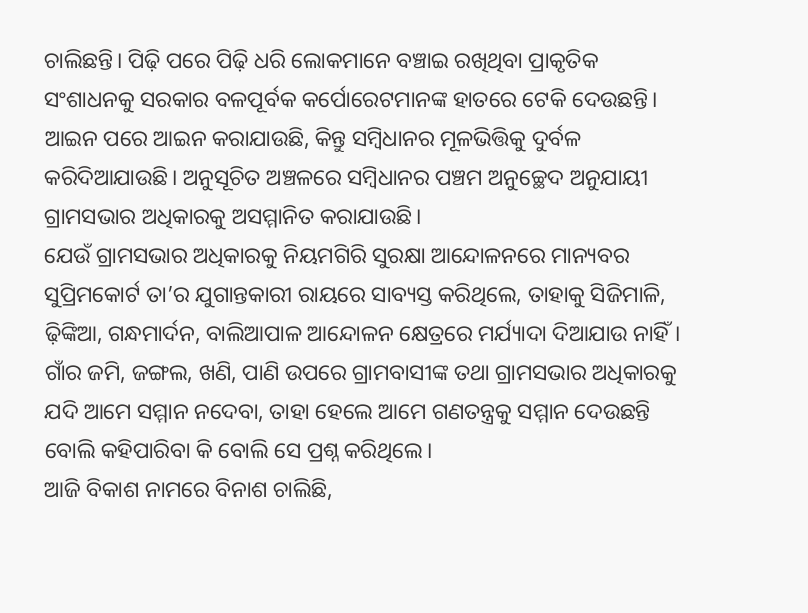ଚାଲିଛନ୍ତି। ପିଢ଼ି ପରେ ପିଢ଼ି ଧରି ଲୋକମାନେ ବଞ୍ଚାଇ ରଖିଥିବା ପ୍ରାକୃତିକ ସଂଶାଧନକୁ ସରକାର ବଳପୂର୍ବକ କର୍ପୋରେଟମାନଙ୍କ ହାତରେ ଟେକି ଦେଉଛନ୍ତି। ଆଇନ ପରେ ଆଇନ କରାଯାଉଛି, କିନ୍ତୁ ସମ୍ବିଧାନର ମୂଳଭିତ୍ତିକୁ ଦୁର୍ବଳ କରିଦିଆଯାଉଛି। ଅନୁସୂଚିତ ଅଞ୍ଚଳରେ ସମ୍ବିଧାନର ପଞ୍ଚମ ଅନୁଚ୍ଛେଦ ଅନୁଯାୟୀ ଗ୍ରାମସଭାର ଅଧିକାରକୁ ଅସମ୍ମାନିତ କରାଯାଉଛି।
ଯେଉଁ ଗ୍ରାମସଭାର ଅଧିକାରକୁ ନିୟମଗିରି ସୁରକ୍ଷା ଆନ୍ଦୋଳନରେ ମାନ୍ୟବର ସୁପ୍ରିମକୋର୍ଟ ତା’ର ଯୁଗାନ୍ତକାରୀ ରାୟରେ ସାବ୍ୟସ୍ତ କରିଥିଲେ, ତାହାକୁ ସିଜିମାଳି, ଢ଼ିଙ୍କିଆ, ଗନ୍ଧମାର୍ଦନ, ବାଲିଆପାଳ ଆନ୍ଦୋଳନ କ୍ଷେତ୍ରରେ ମର୍ଯ୍ୟାଦା ଦିଆଯାଉ ନାହିଁ। ଗାଁର ଜମି, ଜଙ୍ଗଲ, ଖଣି, ପାଣି ଉପରେ ଗ୍ରାମବାସୀଙ୍କ ତଥା ଗ୍ରାମସଭାର ଅଧିକାରକୁ ଯଦି ଆମେ ସମ୍ମାନ ନଦେବା, ତାହା ହେଲେ ଆମେ ଗଣତନ୍ତ୍ରକୁ ସମ୍ମାନ ଦେଉଛନ୍ତି ବୋଲି କହିପାରିବା କି ବୋଲି ସେ ପ୍ରଶ୍ନ କରିଥିଲେ।
ଆଜି ବିକାଶ ନାମରେ ବିନାଶ ଚାଲିଛି,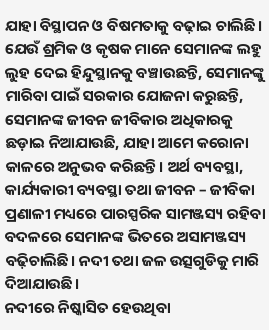ଯାହା ବିସ୍ଥାପନ ଓ ବିଷମତାକୁ ବଢ଼ାଇ ଚାଲିଛି। ଯେଉଁ ଶ୍ରମିକ ଓ କୃଷକ ମାନେ ସେମାନଙ୍କ ଲହୁ ଲୁହ ଦେଇ ହିନ୍ଦୁସ୍ଥାନକୁ ବଞ୍ଚାଉଛନ୍ତି, ସେମାନଙ୍କୁ ମାରିବା ପାଇଁ ସରକାର ଯୋଜନା କରୁଛନ୍ତି, ସେମାନଙ୍କ ଜୀବନ ଜୀବିକାର ଅଧିକାରକୁ ଛଡ଼ାଇ ନିଆଯାଉଛି, ଯାହା ଆମେ କରୋନା କାଳରେ ଅନୁଭବ କରିଛନ୍ତି। ଅର୍ଥ ବ୍ୟବସ୍ଥା, କାର୍ଯ୍ୟକାରୀ ବ୍ୟବସ୍ଥା ତଥା ଜୀବନ – ଜୀବିକା ପ୍ରଣାଳୀ ମଧ୍ୟରେ ପାରସ୍ପରିକ ସାମଞ୍ଜସ୍ୟ ରହିବା ବଦଳରେ ସେମାନଙ୍କ ଭିତରେ ଅସାମଞ୍ଜସ୍ୟ ବଢ଼ିଚାଲିଛି। ନଦୀ ତଥା ଜଳ ଉତ୍ସଗୁଡିକୁ ମାରି ଦିଆଯାଉଛି।
ନଦୀରେ ନିଷ୍କାସିତ ହେଉଥିବା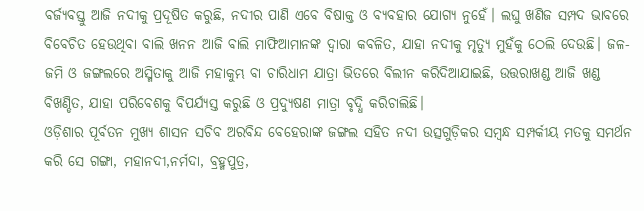ବର୍ଜ୍ୟବସ୍ତୁ ଆଜି ନଦୀକୁ ପ୍ରଦୂଷିତ କରୁଛି, ନଦୀର ପାଣି ଏବେ ବିଷାକ୍ତ ଓ ବ୍ୟବହାର ଯୋଗ୍ୟ ନୁହେଁ। ଲଘୁ ଖଣିଜ ସମ୍ପଦ ଭାବରେ ବିବେଚିତ ହେଉଥିବା ବାଲି ଖନନ ଆଜି ବାଲି ମାଫିଆମାନଙ୍କ ଦ୍ୱାରା କବଳିତ, ଯାହା ନଦୀକୁ ମୃତ୍ୟୁ ମୁହଁକୁ ଠେଲି ଦେଉଛି। ଜଳ-ଜମି ଓ ଜଙ୍ଗଲରେ ଅସ୍ମିତାକୁ ଆଜି ମହାକୁମ୍ଭ ବା ଚାରିଧାମ ଯାତ୍ରା ଭିତରେ ବିଲୀନ କରିଦିଆଯାଇଛି, ଉତ୍ତରାଖଣ୍ଡ ଆଜି ଖଣ୍ଡ ବିଖଣ୍ଡିତ, ଯାହା ପରିବେଶକୁ ବିପର୍ଯ୍ୟସ୍ତ କରୁଛି ଓ ପ୍ରଦ୍ୟୁଷଣ ମାତ୍ରା ବୃଦ୍ଧି କରିଚାଲିଛି।
ଓଡ଼ିଶାର ପୂର୍ବତନ ମୁଖ୍ୟ ଶାସନ ସଚିବ ଅରବିନ୍ଦ ବେହେରାଙ୍କ ଜଙ୍ଗଲ ସହିତ ନଦୀ ଉତ୍ସଗୁଡ଼ିକର ସମ୍ବନ୍ଧ ସମ୍ପର୍କୀୟ ମତକୁ ସମର୍ଥନ କରି ସେ ଗଙ୍ଗା, ମହାନଦୀ,ନର୍ମଦା, ବ୍ରହ୍ମପୁତ୍ର,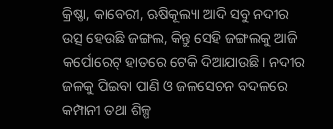କ୍ରିଷ୍ଣା, କାବେରୀ, ଋଷିକୂଲ୍ୟା ଆଦି ସବୁ ନଦୀର ଉତ୍ସ ହେଉଛି ଜଙ୍ଗଲ, କିନ୍ତୁ ସେହି ଜଙ୍ଗଲକୁ ଆଜି କର୍ପୋରେଟ୍ ହାତରେ ଟେକି ଦିଆଯାଉଛି। ନଦୀର ଜଳକୁ ପିଇବା ପାଣି ଓ ଜଳସେଚନ ବଦଳରେ କମ୍ପାନୀ ତଥା ଶିଳ୍ପ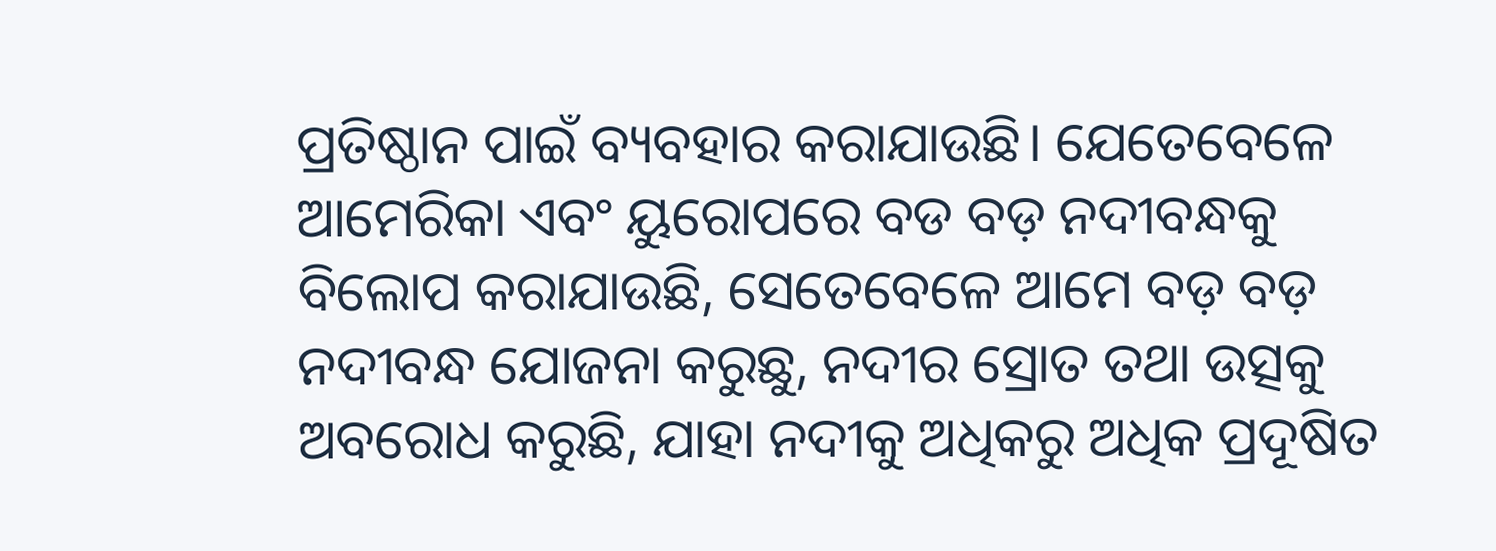ପ୍ରତିଷ୍ଠାନ ପାଇଁ ବ୍ୟବହାର କରାଯାଉଛି। ଯେତେବେଳେ ଆମେରିକା ଏବଂ ୟୁରୋପରେ ବଡ ବଡ଼ ନଦୀବନ୍ଧକୁ ବିଲୋପ କରାଯାଉଛି, ସେତେବେଳେ ଆମେ ବଡ଼ ବଡ଼ ନଦୀବନ୍ଧ ଯୋଜନା କରୁଛୁ, ନଦୀର ସ୍ରୋତ ତଥା ଉତ୍ସକୁ ଅବରୋଧ କରୁଛି, ଯାହା ନଦୀକୁ ଅଧିକରୁ ଅଧିକ ପ୍ରଦୂଷିତ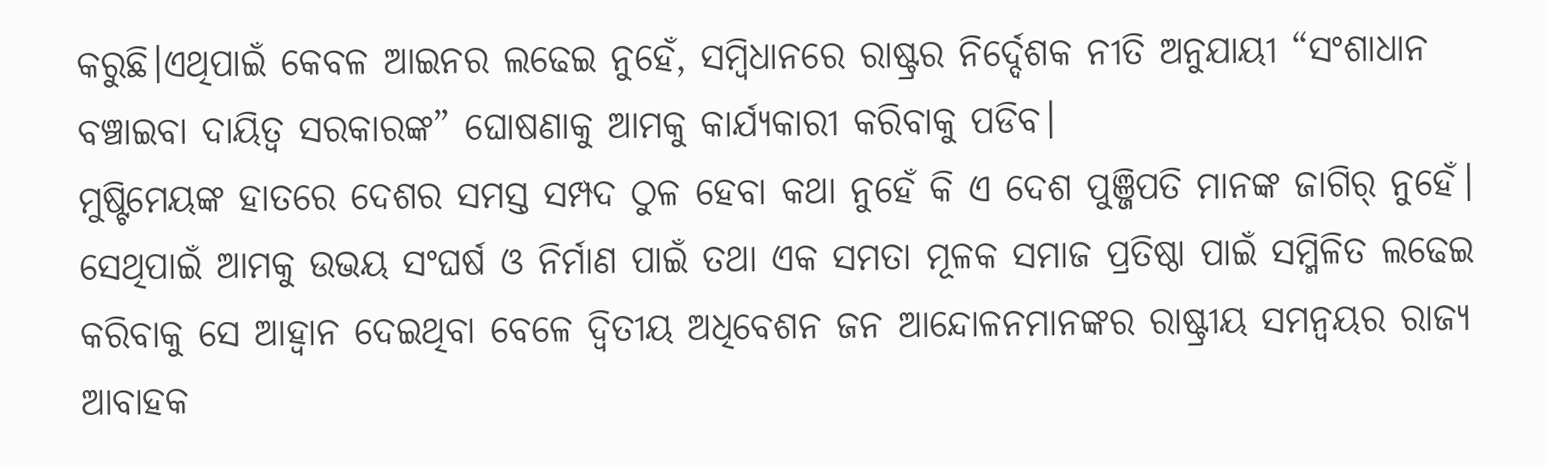କରୁଛି।ଏଥିପାଇଁ କେବଳ ଆଇନର ଲଢେଇ ନୁହେଁ, ସମ୍ବିଧାନରେ ରାଷ୍ଟ୍ରର ନିର୍ଦ୍ଦେଶକ ନୀତି ଅନୁଯାୟୀ “ସଂଶାଧାନ ବଞ୍ଚାଇବା ଦାୟିତ୍ଵ ସରକାରଙ୍କ” ଘୋଷଣାକୁ ଆମକୁ କାର୍ଯ୍ୟକାରୀ କରିବାକୁ ପଡିବ।
ମୁଷ୍ଟିମେୟଙ୍କ ହାତରେ ଦେଶର ସମସ୍ତ ସମ୍ପଦ ଠୁଳ ହେବା କଥା ନୁହେଁ କି ଏ ଦେଶ ପୁଞ୍ଜିପତି ମାନଙ୍କ ଜାଗିର୍ ନୁହେଁ। ସେଥିପାଇଁ ଆମକୁ ଉଭୟ ସଂଘର୍ଷ ଓ ନିର୍ମାଣ ପାଇଁ ତଥା ଏକ ସମତା ମୂଳକ ସମାଜ ପ୍ରତିଷ୍ଠା ପାଇଁ ସମ୍ମିଳିତ ଲଢେଇ କରିବାକୁ ସେ ଆହ୍ୱାନ ଦେଇଥିବା ବେଳେ ଦ୍ୱିତୀୟ ଅଧିବେଶନ ଜନ ଆନ୍ଦୋଳନମାନଙ୍କର ରାଷ୍ଟ୍ରୀୟ ସମନ୍ୱୟର ରାଜ୍ୟ ଆବାହକ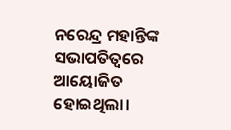ନରେନ୍ଦ୍ର ମହାନ୍ତିଙ୍କ ସଭାପତିତ୍ବରେ ଆୟୋଜିତ ହୋଇଥିଲା।